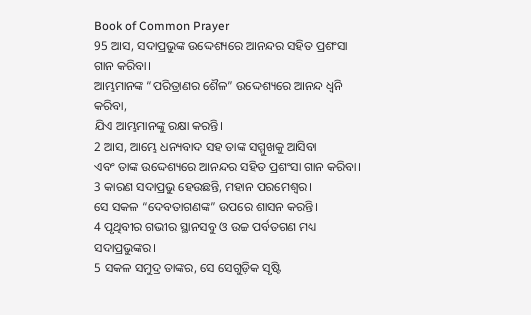Book of Common Prayer
95 ଆସ, ସଦାପ୍ରଭୁଙ୍କ ଉଦ୍ଦେଶ୍ୟରେ ଆନନ୍ଦର ସହିତ ପ୍ରଶଂସା ଗାନ କରିବା।
ଆମ୍ଭମାନଙ୍କ “ପରିତ୍ରାଣର ଶୈଳ” ଉଦ୍ଦେଶ୍ୟରେ ଆନନ୍ଦ ଧ୍ୱନି କରିବା,
ଯିଏ ଆମ୍ଭମାନଙ୍କୁ ରକ୍ଷା କରନ୍ତି।
2 ଆସ, ଆମ୍ଭେ ଧନ୍ୟବାଦ ସହ ତାଙ୍କ ସମ୍ମୁଖକୁ ଆସିବା
ଏବଂ ତାଙ୍କ ଉଦ୍ଦେଶ୍ୟରେ ଆନନ୍ଦର ସହିତ ପ୍ରଶଂସା ଗାନ କରିବା।
3 କାରଣ ସଦାପ୍ରଭୁ ହେଉଛନ୍ତି, ମହାନ ପରମେଶ୍ୱର।
ସେ ସକଳ “ଦେବତାଗଣଙ୍କ” ଉପରେ ଶାସନ କରନ୍ତି।
4 ପୃଥିବୀର ଗଭୀର ସ୍ଥାନସବୁ ଓ ଉଚ୍ଚ ପର୍ବତଗଣ ମଧ୍ୟ ସଦାପ୍ରଭୁଙ୍କର।
5 ସକଳ ସମୁଦ୍ର ତାଙ୍କର, ସେ ସେଗୁଡ଼ିକ ସୃଷ୍ଟି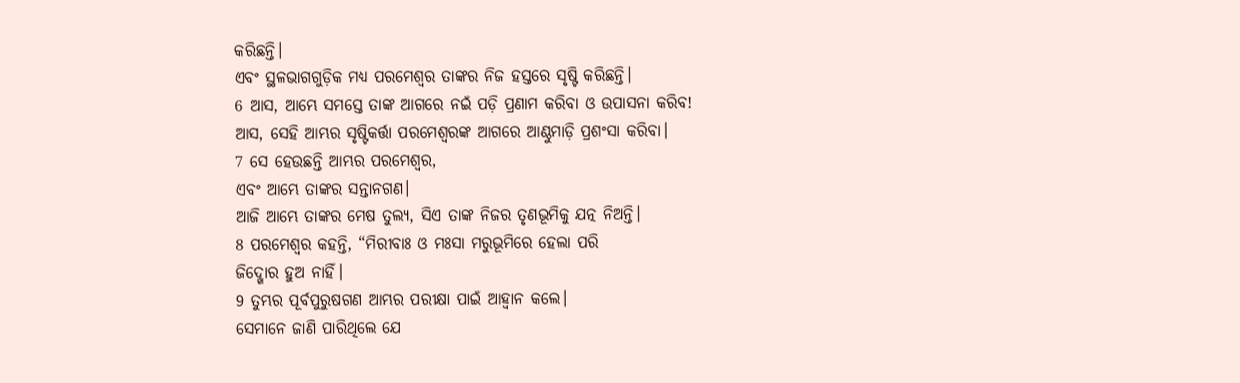କରିଛନ୍ତି।
ଏବଂ ସ୍ଥଳଭାଗଗୁଡ଼ିକ ମଧ୍ୟ ପରମେଶ୍ୱର ତାଙ୍କର ନିଜ ହସ୍ତରେ ସୃଷ୍ଟି କରିଛନ୍ତି।
6 ଆସ, ଆମ୍ଭେ ସମସ୍ତେ ତାଙ୍କ ଆଗରେ ନଇଁ ପଡ଼ି ପ୍ରଣାମ କରିବା ଓ ଉପାସନା କରିବ!
ଆସ, ସେହି ଆମ୍ଭର ସୃଷ୍ଟିକର୍ତ୍ତା ପରମେଶ୍ୱରଙ୍କ ଆଗରେ ଆଣ୍ଠୁମାଡ଼ି ପ୍ରଶଂସା କରିବା।
7 ସେ ହେଉଛନ୍ତି ଆମ୍ଭର ପରମେଶ୍ୱର,
ଏବଂ ଆମ୍ଭେ ତାଙ୍କର ସନ୍ତାନଗଣ।
ଆଜି ଆମ୍ଭେ ତାଙ୍କର ମେଷ ତୁଲ୍ୟ, ସିଏ ତାଙ୍କ ନିଜର ତୃଣଭୂମିକୁ ଯତ୍ନ ନିଅନ୍ତି।
8 ପରମେଶ୍ୱର କହନ୍ତି, “ମିରୀବାଃ ଓ ମଃସା ମରୁଭୂମିରେ ହେଲା ପରି
ଜିଦ୍ଖୋର ହୁଅ ନାହିଁ।
9 ତୁମ୍ଭର ପୂର୍ବପୁରୁଷଗଣ ଆମ୍ଭର ପରୀକ୍ଷା ପାଇଁ ଆହ୍ୱାନ କଲେ।
ସେମାନେ ଜାଣି ପାରିଥିଲେ ଯେ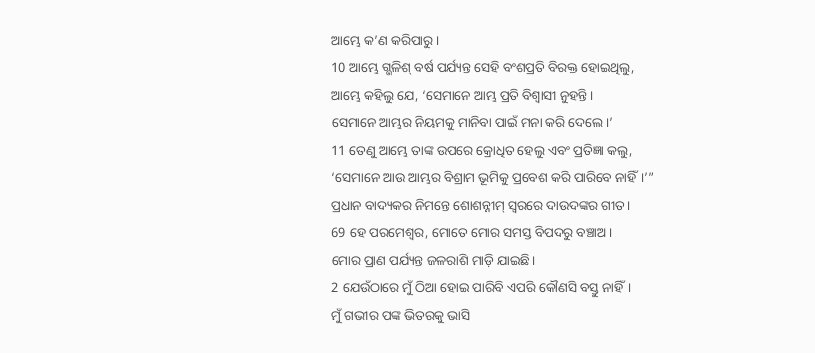ଆମ୍ଭେ କ’ଣ କରିପାରୁ।
10 ଆମ୍ଭେ ଗ୍ଭଳିଶ୍ ବର୍ଷ ପର୍ଯ୍ୟନ୍ତ ସେହି ବଂଶପ୍ରତି ବିରକ୍ତ ହୋଇଥିଲୁ,
ଆମ୍ଭେ କହିଲୁ ଯେ, ‘ସେମାନେ ଆମ୍ଭ ପ୍ରତି ବିଶ୍ୱାସୀ ନୁହନ୍ତି।
ସେମାନେ ଆମ୍ଭର ନିୟମକୁ ମାନିବା ପାଇଁ ମନା କରି ଦେଲେ।’
11 ତେଣୁ ଆମ୍ଭେ ତାଙ୍କ ଉପରେ କ୍ରୋଧିତ ହେଲୁ ଏବଂ ପ୍ରତିଜ୍ଞା କଲୁ,
‘ସେମାନେ ଆଉ ଆମ୍ଭର ବିଶ୍ରାମ ଭୂମିକୁ ପ୍ରବେଶ କରି ପାରିବେ ନାହିଁ।’”
ପ୍ରଧାନ ବାଦ୍ୟକର ନିମନ୍ତେ ଶୋଶନ୍ନୀମ୍ ସ୍ୱରରେ ଦାଉଦଙ୍କର ଗୀତ।
69 ହେ ପରମେଶ୍ୱର, ମୋତେ ମୋର ସମସ୍ତ ବିପଦରୁ ବଞ୍ଚାଅ।
ମୋର ପ୍ରାଣ ପର୍ଯ୍ୟନ୍ତ ଜଳରାଶି ମାଡ଼ି ଯାଇଛି।
2 ଯେଉଁଠାରେ ମୁଁ ଠିଆ ହୋଇ ପାରିବି ଏପରି କୌଣସି ବସ୍ତୁ ନାହିଁ।
ମୁଁ ଗଭୀର ପଙ୍କ ଭିତରକୁ ଭାସି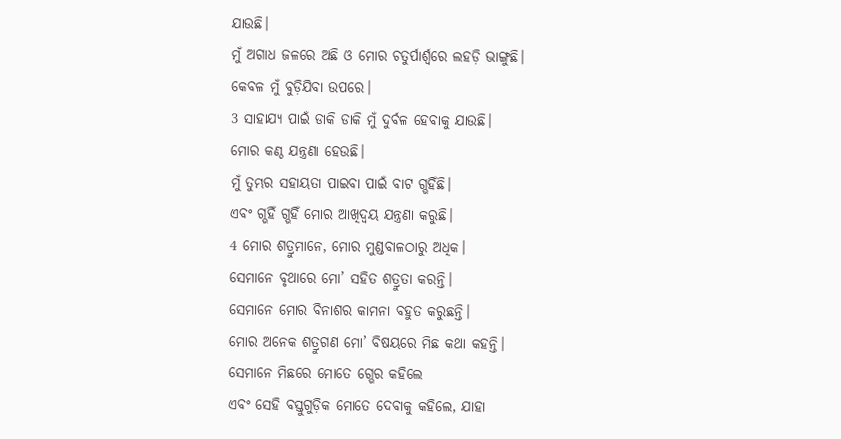ଯାଉଛି।
ମୁଁ ଅଗାଧ ଜଳରେ ଅଛି ଓ ମୋର ଚତୁର୍ପାର୍ଶ୍ୱରେ ଲହଡ଼ି ଭାଙ୍ଗୁଛି।
କେବଳ ମୁଁ ବୁଡ଼ିଯିବା ଉପରେ।
3 ସାହାଯ୍ୟ ପାଇଁ ଡାକି ଡାକି ମୁଁ ଦୁର୍ବଳ ହେବାକୁ ଯାଉଛି।
ମୋର କଣ୍ଠ ଯନ୍ତ୍ରଣା ହେଉଛି।
ମୁଁ ତୁମ୍ଭର ସହାୟତା ପାଇବା ପାଇଁ ବାଟ ଗ୍ଭହିଁଛି।
ଏବଂ ଗ୍ଭହିଁ ଗ୍ଭହିଁ ମୋର ଆଖିଦ୍ୱୟ ଯନ୍ତ୍ରଣା କରୁଛି।
4 ମୋର ଶତ୍ରୁମାନେ, ମୋର ମୁଣ୍ଡବାଳଠାରୁ ଅଧିକ।
ସେମାନେ ବୃଥାରେ ମୋ’ ସହିତ ଶତ୍ରୁତା କରନ୍ତି।
ସେମାନେ ମୋର ବିନାଶର କାମନା ବହୁତ କରୁଛନ୍ତି।
ମୋର ଅନେକ ଶତ୍ରୁଗଣ ମୋ’ ବିଷୟରେ ମିଛ କଥା କହନ୍ତି।
ସେମାନେ ମିଛରେ ମୋତେ ଗ୍ଭେର କହିଲେ
ଏବଂ ସେହି ବସ୍ତୁଗୁଡ଼ିକ ମୋତେ ଦେବାକୁ କହିଲେ, ଯାହା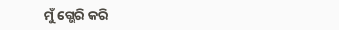ମୁଁ ଗ୍ଭେରି କରି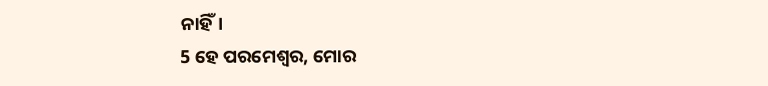ନାହିଁ।
5 ହେ ପରମେଶ୍ୱର, ମୋର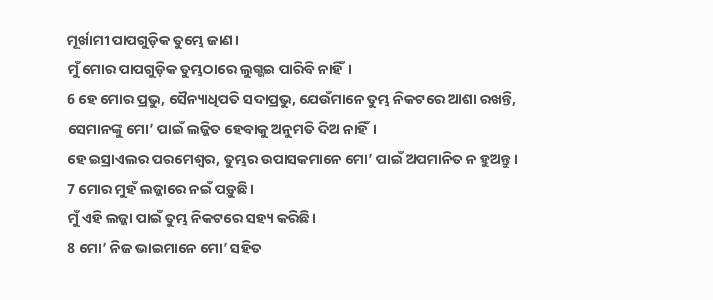ମୂର୍ଖାମୀ ପାପଗୁଡ଼ିକ ତୁମ୍ଭେ ଜାଣ।
ମୁଁ ମୋର ପାପଗୁଡ଼ିକ ତୁମ୍ଭଠାରେ ଲୁଗ୍ଭଇ ପାରିବି ନାହିଁ।
6 ହେ ମୋର ପ୍ରଭୁ, ସୈନ୍ୟାଧିପତି ସଦାପ୍ରଭୁ, ଯେଉଁମାନେ ତୁମ୍ଭ ନିକଟରେ ଆଶା ରଖନ୍ତି, ସେମାନଙ୍କୁ ମୋ’ ପାଇଁ ଲଜ୍ଜିତ ହେବାକୁ ଅନୁମତି ଦିଅ ନାହିଁ।
ହେ ଇସ୍ରାଏଲର ପରମେଶ୍ୱର, ତୁମ୍ଭର ଉପାସକମାନେ ମୋ’ ପାଇଁ ଅପମାନିତ ନ ହୁଅନ୍ତୁ।
7 ମୋର ମୁହଁ ଲଜ୍ଜାରେ ନଇଁ ପଡ଼ୁଛି।
ମୁଁ ଏହି ଲଜ୍ଜା ପାଇଁ ତୁମ୍ଭ ନିକଟରେ ସହ୍ୟ କରିଛି।
8 ମୋ’ ନିଜ ଭାଇମାନେ ମୋ’ ସହିତ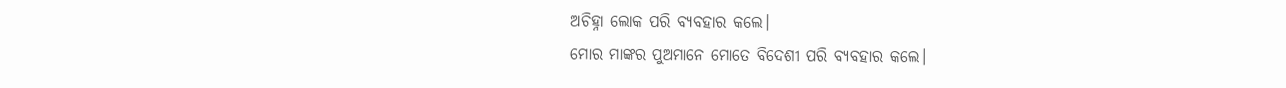ଅଚିହ୍ନା ଲୋକ ପରି ବ୍ୟବହାର କଲେ।
ମୋର ମାଙ୍କର ପୁଅମାନେ ମୋତେ ବିଦେଶୀ ପରି ବ୍ୟବହାର କଲେ।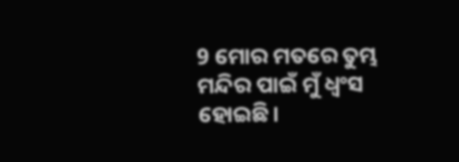9 ମୋର ମତରେ ତୁମ୍ଭ ମନ୍ଦିର ପାଇଁ ମୁଁ ଧ୍ୱଂସ ହୋଇଛି।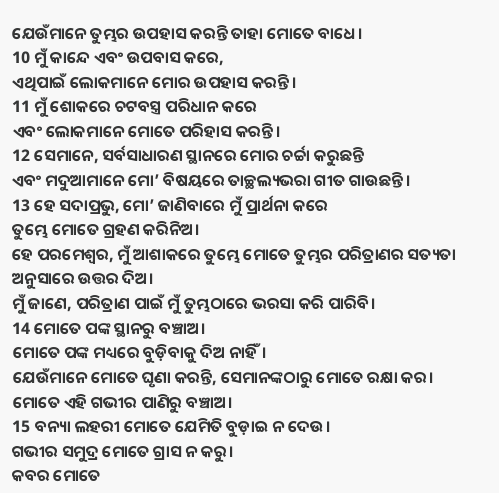ଯେଉଁମାନେ ତୁମ୍ଭର ଉପହାସ କରନ୍ତି ତାହା ମୋତେ ବାଧେ।
10 ମୁଁ କାନ୍ଦେ ଏବଂ ଉପବାସ କରେ,
ଏଥିପାଇଁ ଲୋକମାନେ ମୋର ଉପହାସ କରନ୍ତି।
11 ମୁଁ ଶୋକରେ ଚଟବସ୍ତ୍ର ପରିଧାନ କରେ
ଏବଂ ଲୋକମାନେ ମୋତେ ପରିହାସ କରନ୍ତି।
12 ସେମାନେ, ସର୍ବସାଧାରଣ ସ୍ଥାନରେ ମୋର ଚର୍ଚ୍ଚା କରୁଛନ୍ତି
ଏବଂ ମଦୁଆମାନେ ମୋ’ ବିଷୟରେ ତାଚ୍ଛଲ୍ୟଭରା ଗୀତ ଗାଉଛନ୍ତି।
13 ହେ ସଦାପ୍ରଭୁ, ମୋ’ ଜାଣିବାରେ ମୁଁ ପ୍ରାର୍ଥନା କରେ
ତୁମ୍ଭେ ମୋତେ ଗ୍ରହଣ କରିନିଅ।
ହେ ପରମେଶ୍ୱର, ମୁଁ ଆଶାକରେ ତୁମ୍ଭେ ମୋତେ ତୁମ୍ଭର ପରିତ୍ରାଣର ସତ୍ୟତା ଅନୁସାରେ ଉତ୍ତର ଦିଅ।
ମୁଁ ଜାଣେ, ପରିତ୍ରାଣ ପାଇଁ ମୁଁ ତୁମ୍ଭଠାରେ ଭରସା କରି ପାରିବି।
14 ମୋତେ ପଙ୍କ ସ୍ଥାନରୁ ବଞ୍ଚାଅ।
ମୋତେ ପଙ୍କ ମଧ୍ୟରେ ବୁଡ଼ିବାକୁ ଦିଅ ନାହିଁ।
ଯେଉଁମାନେ ମୋତେ ଘୃଣା କରନ୍ତି, ସେମାନଙ୍କଠାରୁ ମୋତେ ରକ୍ଷା କର।
ମୋତେ ଏହି ଗଭୀର ପାଣିରୁ ବଞ୍ଚାଅ।
15 ବନ୍ୟା ଲହରୀ ମୋତେ ଯେମିତି ବୁଡ଼ାଇ ନ ଦେଉ।
ଗଭୀର ସମୁଦ୍ର ମୋତେ ଗ୍ରାସ ନ କରୁ।
କବର ମୋତେ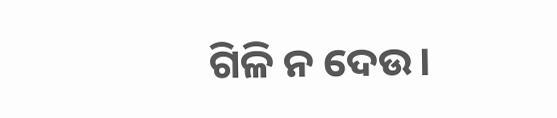ଗିଳି ନ ଦେଉ।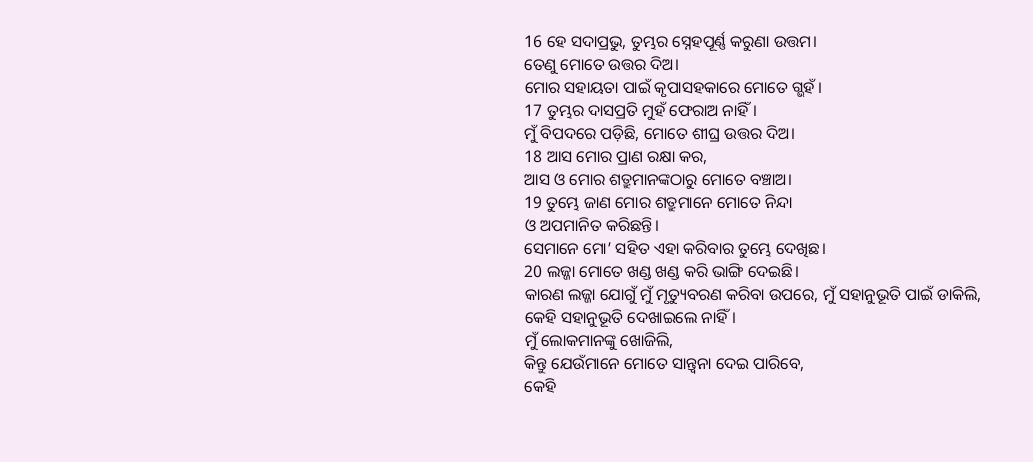16 ହେ ସଦାପ୍ରଭୁ, ତୁମ୍ଭର ସ୍ନେହପୂର୍ଣ୍ଣ କରୁଣା ଉତ୍ତମ।
ତେଣୁ ମୋତେ ଉତ୍ତର ଦିଅ।
ମୋର ସହାୟତା ପାଇଁ କୃପାସହକାରେ ମୋତେ ଗ୍ଭହଁ।
17 ତୁମ୍ଭର ଦାସପ୍ରତି ମୁହଁ ଫେରାଅ ନାହିଁ।
ମୁଁ ବିପଦରେ ପଡ଼ିଛି, ମୋତେ ଶୀଘ୍ର ଉତ୍ତର ଦିଅ।
18 ଆସ ମୋର ପ୍ରାଣ ରକ୍ଷା କର,
ଆସ ଓ ମୋର ଶତ୍ରୁମାନଙ୍କଠାରୁ ମୋତେ ବଞ୍ଚାଅ।
19 ତୁମ୍ଭେ ଜାଣ ମୋର ଶତ୍ରୁମାନେ ମୋତେ ନିନ୍ଦା
ଓ ଅପମାନିତ କରିଛନ୍ତି।
ସେମାନେ ମୋ’ ସହିତ ଏହା କରିବାର ତୁମ୍ଭେ ଦେଖିଛ।
20 ଲଜ୍ଜା ମୋତେ ଖଣ୍ଡ ଖଣ୍ଡ କରି ଭାଙ୍ଗି ଦେଇଛି।
କାରଣ ଲଜ୍ଜା ଯୋଗୁଁ ମୁଁ ମୃତ୍ୟୁବରଣ କରିବା ଉପରେ, ମୁଁ ସହାନୁଭୂତି ପାଇଁ ଡାକିଲି,
କେହି ସହାନୁଭୂତି ଦେଖାଇଲେ ନାହିଁ।
ମୁଁ ଲୋକମାନଙ୍କୁ ଖୋଜିଲି,
କିନ୍ତୁ ଯେଉଁମାନେ ମୋତେ ସାନ୍ତ୍ୱନା ଦେଇ ପାରିବେ,
କେହି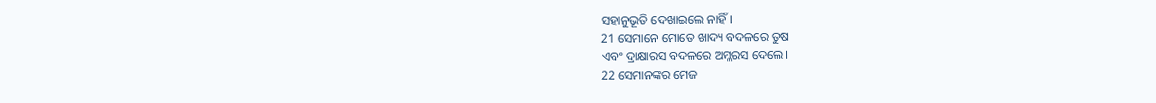ସହାନୁଭୂତି ଦେଖାଇଲେ ନାହିଁ।
21 ସେମାନେ ମୋତେ ଖାଦ୍ୟ ବଦଳରେ ତୁଷ
ଏବଂ ଦ୍ରାକ୍ଷାରସ ବଦଳରେ ଅମ୍ଳରସ ଦେଲେ।
22 ସେମାନଙ୍କର ମେଜ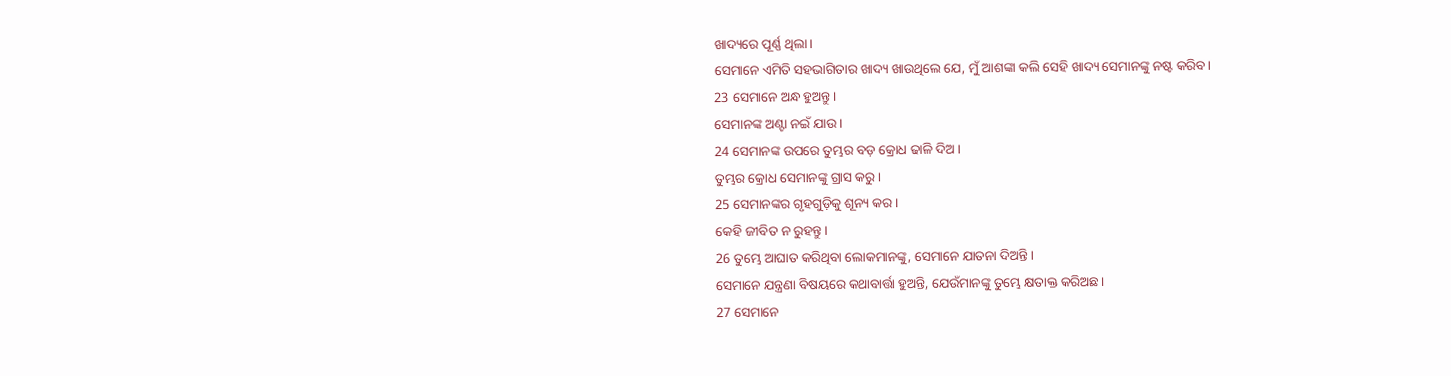ଖାଦ୍ୟରେ ପୂର୍ଣ୍ଣ ଥିଲା।
ସେମାନେ ଏମିତି ସହଭାଗିତାର ଖାଦ୍ୟ ଖାଉଥିଲେ ଯେ, ମୁଁ ଆଶଙ୍କା କଲି ସେହି ଖାଦ୍ୟ ସେମାନଙ୍କୁ ନଷ୍ଟ କରିବ।
23 ସେମାନେ ଅନ୍ଧ ହୁଅନ୍ତୁ।
ସେମାନଙ୍କ ଅଣ୍ଟା ନଇଁ ଯାଉ।
24 ସେମାନଙ୍କ ଉପରେ ତୁମ୍ଭର ବଡ଼ କ୍ରୋଧ ଢାଳି ଦିଅ।
ତୁମ୍ଭର କ୍ରୋଧ ସେମାନଙ୍କୁ ଗ୍ରାସ କରୁ।
25 ସେମାନଙ୍କର ଗୃହଗୁଡ଼ିକୁ ଶୂନ୍ୟ କର।
କେହି ଜୀବିତ ନ ରୁହନ୍ତୁ।
26 ତୁମ୍ଭେ ଆଘାତ କରିଥିବା ଲୋକମାନଙ୍କୁ, ସେମାନେ ଯାତନା ଦିଅନ୍ତି।
ସେମାନେ ଯନ୍ତ୍ରଣା ବିଷୟରେ କଥାବାର୍ତ୍ତା ହୁଅନ୍ତି, ଯେଉଁମାନଙ୍କୁ ତୁମ୍ଭେ କ୍ଷତାକ୍ତ କରିଅଛ।
27 ସେମାନେ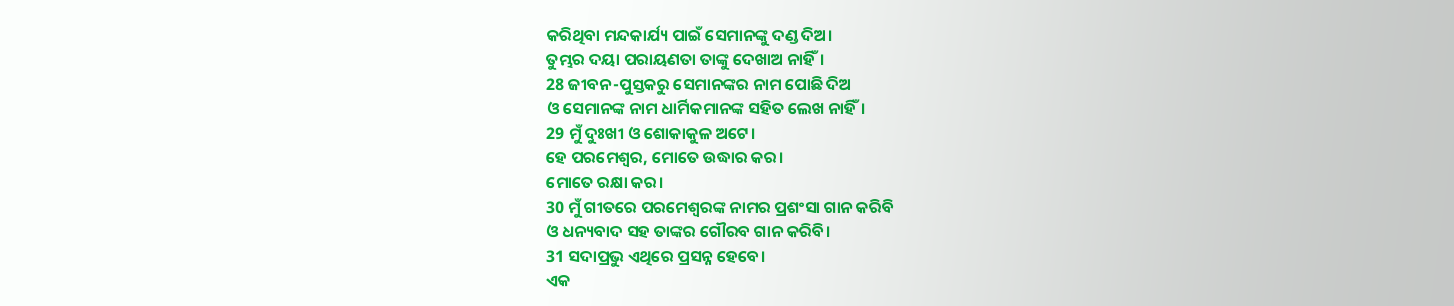କରିଥିବା ମନ୍ଦକାର୍ଯ୍ୟ ପାଇଁ ସେମାନଙ୍କୁ ଦଣ୍ଡ ଦିଅ।
ତୁମ୍ଭର ଦୟା ପରାୟଣତା ତାଙ୍କୁ ଦେଖାଅ ନାହିଁ।
28 ଜୀବନ-ପୁସ୍ତକରୁ ସେମାନଙ୍କର ନାମ ପୋଛି ଦିଅ
ଓ ସେମାନଙ୍କ ନାମ ଧାର୍ମିକମାନଙ୍କ ସହିତ ଲେଖ ନାହିଁ।
29 ମୁଁ ଦୁଃଖୀ ଓ ଶୋକାକୁଳ ଅଟେ।
ହେ ପରମେଶ୍ୱର, ମୋତେ ଉଦ୍ଧାର କର।
ମୋତେ ରକ୍ଷା କର।
30 ମୁଁ ଗୀତରେ ପରମେଶ୍ୱରଙ୍କ ନାମର ପ୍ରଶଂସା ଗାନ କରିବି
ଓ ଧନ୍ୟବାଦ ସହ ତାଙ୍କର ଗୌରବ ଗାନ କରିବି।
31 ସଦାପ୍ରଭୁ ଏଥିରେ ପ୍ରସନ୍ନ ହେବେ।
ଏକ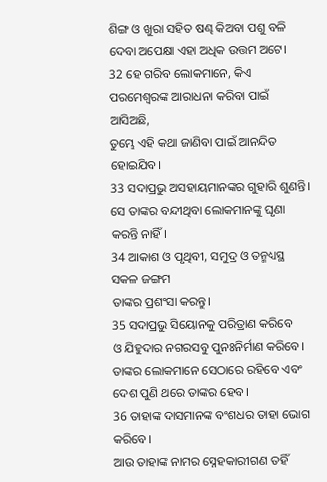ଶିଙ୍ଗ ଓ ଖୁରା ସହିତ ଷଣ୍ଢ କିଅବା ପଶୁ ବଳି ଦେବା ଅପେକ୍ଷା ଏହା ଅଧିକ ଉତ୍ତମ ଅଟେ।
32 ହେ ଗରିବ ଲୋକମାନେ, କିଏ ପରମେଶ୍ୱରଙ୍କ ଆରାଧନା କରିବା ପାଇଁ ଆସିଅଛି,
ତୁମ୍ଭେ ଏହି କଥା ଜାଣିବା ପାଇଁ ଆନନ୍ଦିତ ହୋଇଯିବ।
33 ସଦାପ୍ରଭୁ ଅସହାୟମାନଙ୍କର ଗୁହାରି ଶୁଣନ୍ତି।
ସେ ତାଙ୍କର ବନ୍ଦୀଥିବା ଲୋକମାନଙ୍କୁ ଘୃଣା କରନ୍ତି ନାହିଁ।
34 ଆକାଶ ଓ ପୃଥିବୀ, ସମୁଦ୍ର ଓ ତନ୍ମଧ୍ୟସ୍ଥ ସକଳ ଜଙ୍ଗମ
ତାଙ୍କର ପ୍ରଶଂସା କରନ୍ତୁ।
35 ସଦାପ୍ରଭୁ ସିୟୋନକୁ ପରିତ୍ରାଣ କରିବେ
ଓ ଯିହୁଦାର ନଗରସବୁ ପୁନଃନିର୍ମାଣ କରିବେ।
ତାଙ୍କର ଲୋକମାନେ ସେଠାରେ ରହିବେ ଏବଂ ଦେଶ ପୁଣି ଥରେ ତାଙ୍କର ହେବ।
36 ତାହାଙ୍କ ଦାସମାନଙ୍କ ବଂଶଧର ତାହା ଭୋଗ କରିବେ।
ଆଉ ତାହାଙ୍କ ନାମର ସ୍ନେହକାରୀଗଣ ତହିଁ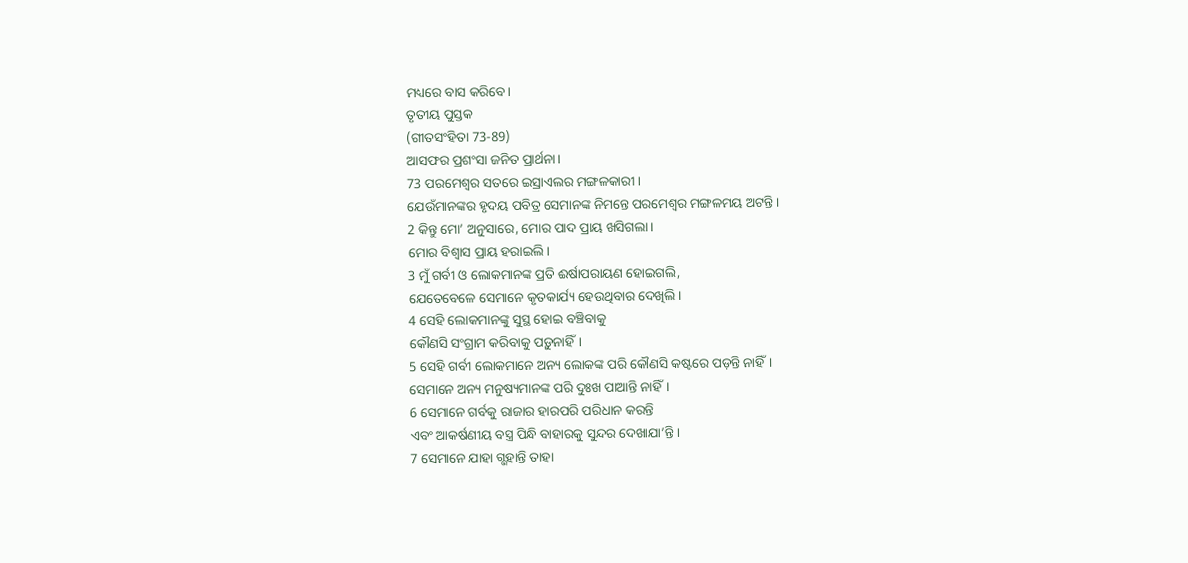ମଧ୍ୟରେ ବାସ କରିବେ।
ତୃତୀୟ ପୁସ୍ତକ
(ଗୀତସଂହିତା 73-89)
ଆସଫର ପ୍ରଶଂସା ଜନିତ ପ୍ରାର୍ଥନା।
73 ପରମେଶ୍ୱର ସତରେ ଇସ୍ରାଏଲର ମଙ୍ଗଳକାରୀ।
ଯେଉଁମାନଙ୍କର ହୃଦୟ ପବିତ୍ର ସେମାନଙ୍କ ନିମନ୍ତେ ପରମେଶ୍ୱର ମଙ୍ଗଳମୟ ଅଟନ୍ତି।
2 କିନ୍ତୁ ମୋ’ ଅନୁସାରେ, ମୋର ପାଦ ପ୍ରାୟ ଖସିଗଲା।
ମୋର ବିଶ୍ୱାସ ପ୍ରାୟ ହରାଇଲି।
3 ମୁଁ ଗର୍ବୀ ଓ ଲୋକମାନଙ୍କ ପ୍ରତି ଈର୍ଷାପରାୟଣ ହୋଇଗଲି,
ଯେତେବେଳେ ସେମାନେ କୃତକାର୍ଯ୍ୟ ହେଉଥିବାର ଦେଖିଲି।
4 ସେହି ଲୋକମାନଙ୍କୁ ସୁସ୍ଥ ହୋଇ ବଞ୍ଚିବାକୁ
କୌଣସି ସଂଗ୍ରାମ କରିବାକୁ ପଡ଼ୁନାହିଁ।
5 ସେହି ଗର୍ବୀ ଲୋକମାନେ ଅନ୍ୟ ଲୋକଙ୍କ ପରି କୌଣସି କଷ୍ଟରେ ପଡ଼ନ୍ତି ନାହିଁ।
ସେମାନେ ଅନ୍ୟ ମନୁଷ୍ୟମାନଙ୍କ ପରି ଦୁଃଖ ପାଆନ୍ତି ନାହିଁ।
6 ସେମାନେ ଗର୍ବକୁ ରାଜାର ହାରପରି ପରିଧାନ କରନ୍ତି
ଏବଂ ଆକର୍ଷଣୀୟ ବସ୍ତ୍ର ପିନ୍ଧି ବାହାରକୁ ସୁନ୍ଦର ଦେଖାଯା’ନ୍ତି।
7 ସେମାନେ ଯାହା ଗ୍ଭହାନ୍ତି ତାହା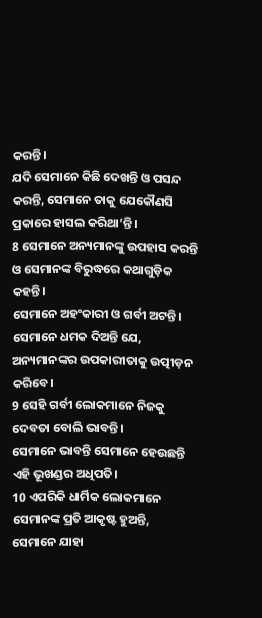କରନ୍ତି।
ଯଦି ସେମାନେ କିଛି ଦେଖନ୍ତି ଓ ପସନ୍ଦ କରନ୍ତି, ସେମାନେ ତାକୁ ଯେକୌଣସି ପ୍ରକାରେ ହାସଲ କରିଥା’ନ୍ତି।
8 ସେମାନେ ଅନ୍ୟମାନଙ୍କୁ ଉପହାସ କରନ୍ତି ଓ ସେମାନଙ୍କ ବିରୁଦ୍ଧରେ କଥାଗୁଡ଼ିକ କହନ୍ତି।
ସେମାନେ ଅହଂକାରୀ ଓ ଗର୍ବୀ ଅଟନ୍ତି।
ସେମାନେ ଧମକ ଦିଅନ୍ତି ଯେ, ଅନ୍ୟମାନଙ୍କର ଉପକାରୀତାକୁ ଉତ୍ପୀଡ଼ନ କରିବେ।
9 ସେହି ଗର୍ବୀ ଲୋକମାନେ ନିଜକୁ ଦେବତା ବୋଲି ଭାବନ୍ତି।
ସେମାନେ ଭାବନ୍ତି ସେମାନେ ହେଉଛନ୍ତି ଏହି ଭୂଖଣ୍ଡର ଅଧିପତି।
10 ଏପରିକି ଧାର୍ମିକ ଲୋକମାନେ ସେମାନଙ୍କ ପ୍ରତି ଆକୃଷ୍ଟ ହୁଅନ୍ତି,
ସେମାନେ ଯାହା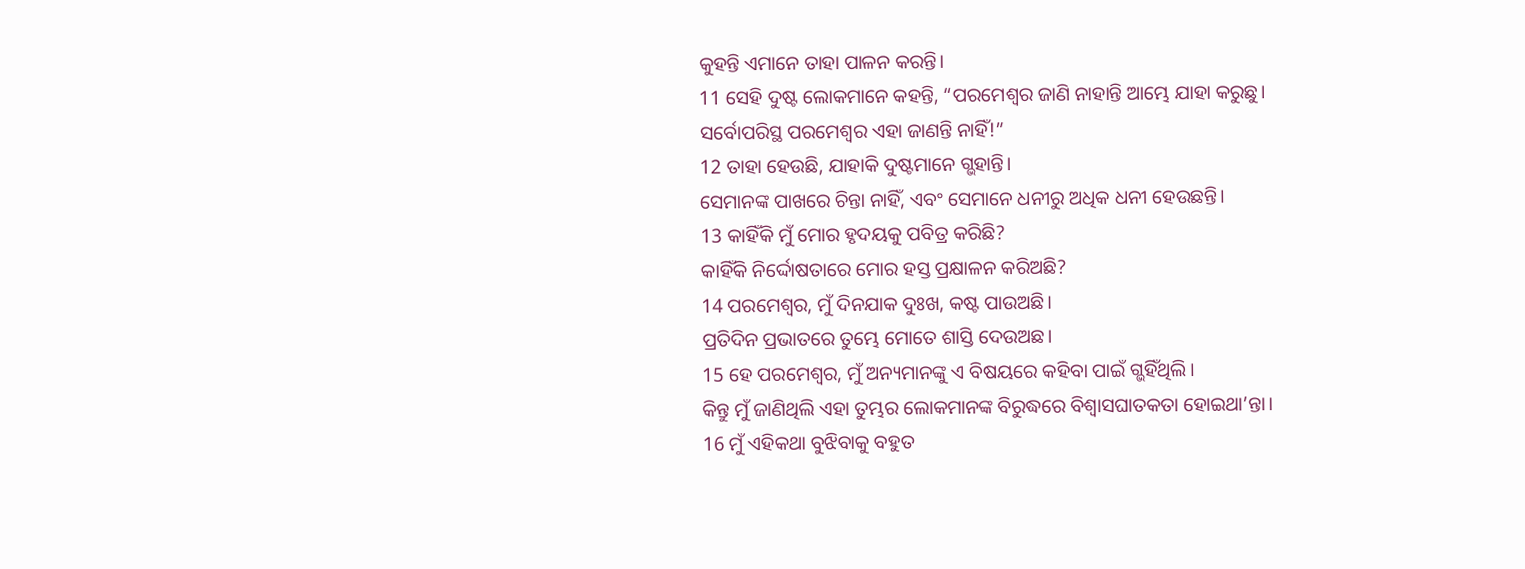କୁହନ୍ତି ଏମାନେ ତାହା ପାଳନ କରନ୍ତି।
11 ସେହି ଦୁଷ୍ଟ ଲୋକମାନେ କହନ୍ତି, “ପରମେଶ୍ୱର ଜାଣି ନାହାନ୍ତି ଆମ୍ଭେ ଯାହା କରୁଛୁ।
ସର୍ବୋପରିସ୍ଥ ପରମେଶ୍ୱର ଏହା ଜାଣନ୍ତି ନାହିଁ!”
12 ତାହା ହେଉଛି, ଯାହାକି ଦୁଷ୍ଟମାନେ ଗ୍ଭହାନ୍ତି।
ସେମାନଙ୍କ ପାଖରେ ଚିନ୍ତା ନାହିଁ, ଏବଂ ସେମାନେ ଧନୀରୁ ଅଧିକ ଧନୀ ହେଉଛନ୍ତି।
13 କାହିଁକି ମୁଁ ମୋର ହୃଦୟକୁ ପବିତ୍ର କରିଛି?
କାହିଁକି ନିର୍ଦ୍ଦୋଷତାରେ ମୋର ହସ୍ତ ପ୍ରକ୍ଷାଳନ କରିଅଛି?
14 ପରମେଶ୍ୱର, ମୁଁ ଦିନଯାକ ଦୁଃଖ, କଷ୍ଟ ପାଉଅଛି।
ପ୍ରତିଦିନ ପ୍ରଭାତରେ ତୁମ୍ଭେ ମୋତେ ଶାସ୍ତି ଦେଉଅଛ।
15 ହେ ପରମେଶ୍ୱର, ମୁଁ ଅନ୍ୟମାନଙ୍କୁ ଏ ବିଷୟରେ କହିବା ପାଇଁ ଗ୍ଭହିଁଥିଲି।
କିନ୍ତୁ ମୁଁ ଜାଣିଥିଲି ଏହା ତୁମ୍ଭର ଲୋକମାନଙ୍କ ବିରୁଦ୍ଧରେ ବିଶ୍ୱାସଘାତକତା ହୋଇଥା’ନ୍ତା।
16 ମୁଁ ଏହିକଥା ବୁଝିବାକୁ ବହୁତ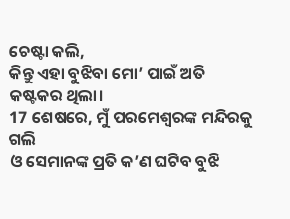ଚେଷ୍ଟା କଲି,
କିନ୍ତୁ ଏହା ବୁଝିବା ମୋ’ ପାଇଁ ଅତି କଷ୍ଟକର ଥିଲା।
17 ଶେଷରେ, ମୁଁ ପରମେଶ୍ୱରଙ୍କ ମନ୍ଦିରକୁ ଗଲି
ଓ ସେମାନଙ୍କ ପ୍ରତି କ’ଣ ଘଟିବ ବୁଝି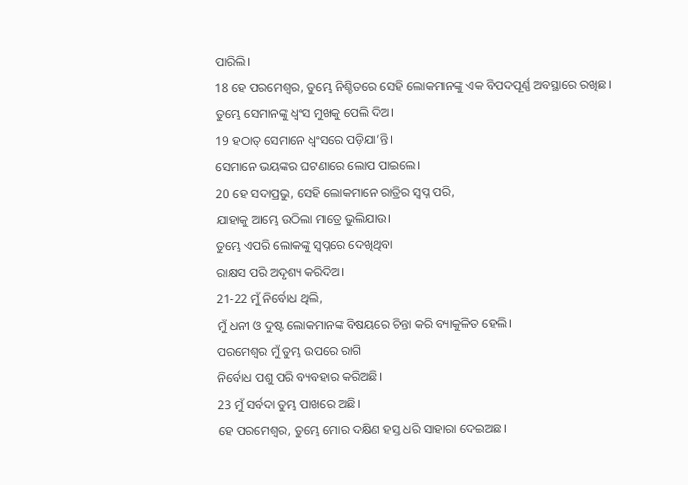ପାରିଲି।
18 ହେ ପରମେଶ୍ୱର, ତୁମ୍ଭେ ନିଶ୍ଚିତରେ ସେହି ଲୋକମାନଙ୍କୁ ଏକ ବିପଦପୂର୍ଣ୍ଣ ଅବସ୍ଥାରେ ରଖିଛ।
ତୁମ୍ଭେ ସେମାନଙ୍କୁ ଧ୍ୱଂସ ମୁଖକୁ ପେଲି ଦିଅ।
19 ହଠାତ୍ ସେମାନେ ଧ୍ୱଂସରେ ପଡ଼ିଯା’ନ୍ତି।
ସେମାନେ ଭୟଙ୍କର ଘଟଣାରେ ଲୋପ ପାଇଲେ।
20 ହେ ସଦାପ୍ରଭୁ, ସେହି ଲୋକମାନେ ରାତ୍ରିର ସ୍ୱପ୍ନ ପରି,
ଯାହାକୁ ଆମ୍ଭେ ଉଠିଲା ମାତ୍ରେ ଭୁଲିଯାଉ।
ତୁମ୍ଭେ ଏପରି ଲୋକଙ୍କୁ ସ୍ୱପ୍ନରେ ଦେଖିଥିବା
ରାକ୍ଷସ ପରି ଅଦୃଶ୍ୟ କରିଦିଅ।
21-22 ମୁଁ ନିର୍ବୋଧ ଥିଲି,
ମୁଁ ଧନୀ ଓ ଦୁଷ୍ଟ ଲୋକମାନଙ୍କ ବିଷୟରେ ଚିନ୍ତା କରି ବ୍ୟାକୁଳିତ ହେଲି।
ପରମେଶ୍ୱର ମୁଁ ତୁମ୍ଭ ଉପରେ ରାଗି
ନିର୍ବୋଧ ପଶୁ ପରି ବ୍ୟବହାର କରିଅଛି।
23 ମୁଁ ସର୍ବଦା ତୁମ୍ଭ ପାଖରେ ଅଛି।
ହେ ପରମେଶ୍ୱର, ତୁମ୍ଭେ ମୋର ଦକ୍ଷିଣ ହସ୍ତ ଧରି ସାହାରା ଦେଇଅଛ।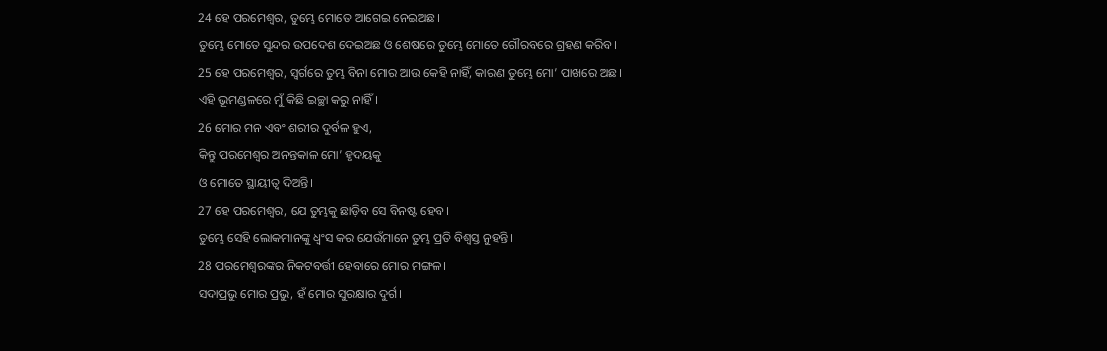24 ହେ ପରମେଶ୍ୱର, ତୁମ୍ଭେ ମୋତେ ଆଗେଇ ନେଇଅଛ।
ତୁମ୍ଭେ ମୋତେ ସୁନ୍ଦର ଉପଦେଶ ଦେଇଅଛ ଓ ଶେଷରେ ତୁମ୍ଭେ ମୋତେ ଗୌରବରେ ଗ୍ରହଣ କରିବ।
25 ହେ ପରମେଶ୍ୱର, ସ୍ୱର୍ଗରେ ତୁମ୍ଭ ବିନା ମୋର ଆଉ କେହି ନାହିଁ, କାରଣ ତୁମ୍ଭେ ମୋ’ ପାଖରେ ଅଛ।
ଏହି ଭୂମଣ୍ଡଳରେ ମୁଁ କିଛି ଇଚ୍ଛା କରୁ ନାହିଁ।
26 ମୋର ମନ ଏବଂ ଶରୀର ଦୁର୍ବଳ ହୁଏ,
କିନ୍ତୁ ପରମେଶ୍ୱର ଅନନ୍ତକାଳ ମୋ’ ହୃଦୟକୁ
ଓ ମୋତେ ସ୍ଥାୟୀତ୍ୱ ଦିଅନ୍ତି।
27 ହେ ପରମେଶ୍ୱର, ଯେ ତୁମ୍ଭକୁ ଛାଡ଼ିବ ସେ ବିନଷ୍ଟ ହେବ।
ତୁମ୍ଭେ ସେହି ଲୋକମାନଙ୍କୁ ଧ୍ୱଂସ କର ଯେଉଁମାନେ ତୁମ୍ଭ ପ୍ରତି ବିଶ୍ୱସ୍ତ ନୁହନ୍ତି।
28 ପରମେଶ୍ୱରଙ୍କର ନିକଟବର୍ତ୍ତୀ ହେବାରେ ମୋର ମଙ୍ଗଳ।
ସଦାପ୍ରଭୁ ମୋର ପ୍ରଭୁ, ହଁ ମୋର ସୁରକ୍ଷାର ଦୁର୍ଗ।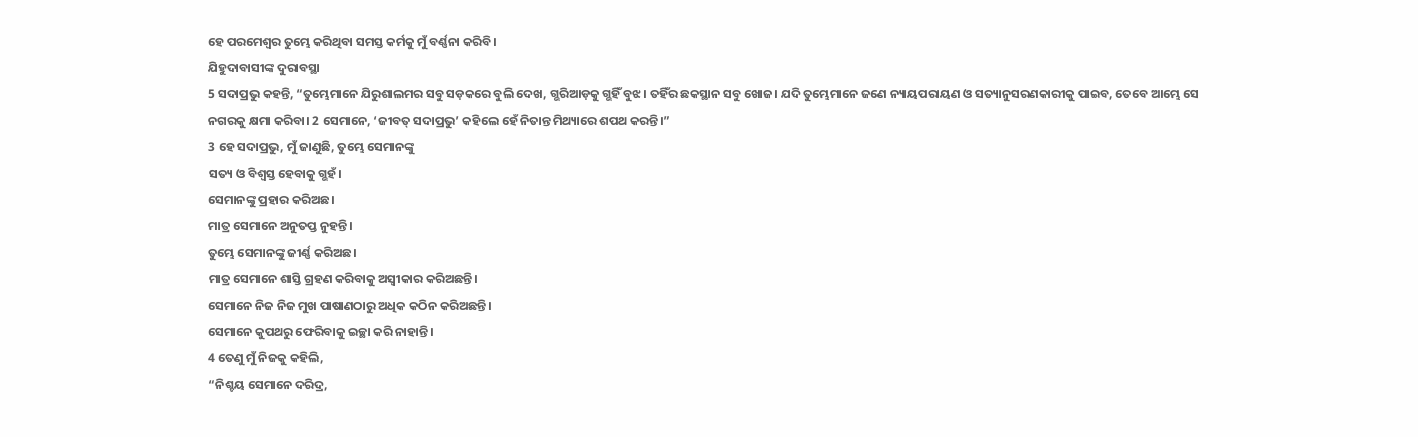ହେ ପରମେଶ୍ୱର ତୁମ୍ଭେ କରିଥିବା ସମସ୍ତ କର୍ମକୁ ମୁଁ ବର୍ଣ୍ଣନା କରିବି।
ଯିହୁଦାବାସୀଙ୍କ ଦୁରାବସ୍ଥା
5 ସଦାପ୍ରଭୁ କହନ୍ତି, “ତୁମ୍ଭେମାନେ ଯିରୁଶାଲମର ସବୁ ସଡ଼କରେ ବୁଲି ଦେଖ, ଗ୍ଭରିଆଡ଼କୁ ଗ୍ଭହିଁ ବୁଝ। ତହିଁର ଛକସ୍ଥାନ ସବୁ ଖୋଜ। ଯଦି ତୁମ୍ଭେମାନେ ଜଣେ ନ୍ୟାୟପରାୟଣ ଓ ସତ୍ୟାନୁସରଣକାରୀକୁ ପାଇବ, ତେବେ ଆମ୍ଭେ ସେ ନଗରକୁ କ୍ଷମା କରିବା। 2 ସେମାନେ, ‘ଜୀବତ୍ ସଦାପ୍ରଭୁ’ କହିଲେ ହେଁ ନିତାନ୍ତ ମିଥ୍ୟାରେ ଶପଥ କରନ୍ତି।”
3 ହେ ସଦାପ୍ରଭୁ, ମୁଁ ଜାଣୁଛି, ତୁମ୍ଭେ ସେମାନଙ୍କୁ
ସତ୍ୟ ଓ ବିଶ୍ୱସ୍ତ ହେବାକୁ ଗ୍ଭହଁ।
ସେମାନଙ୍କୁ ପ୍ରହାର କରିଅଛ।
ମାତ୍ର ସେମାନେ ଅନୁତପ୍ତ ନୁହନ୍ତି।
ତୁମ୍ଭେ ସେମାନଙ୍କୁ ଜୀର୍ଣ୍ଣ କରିଅଛ।
ମାତ୍ର ସେମାନେ ଶାସ୍ତି ଗ୍ରହଣ କରିବାକୁ ଅସ୍ୱୀକାର କରିଅଛନ୍ତି।
ସେମାନେ ନିଜ ନିଜ ମୁଖ ପାଷାଣଠାରୁ ଅଧିକ କଠିନ କରିଅଛନ୍ତି।
ସେମାନେ କୁପଥରୁ ଫେରିବାକୁ ଇଚ୍ଛା କରି ନାହାନ୍ତି।
4 ତେଣୁ ମୁଁ ନିଜକୁ କହିଲି,
“ନିଶ୍ଚୟ ସେମାନେ ଦରିଦ୍ର,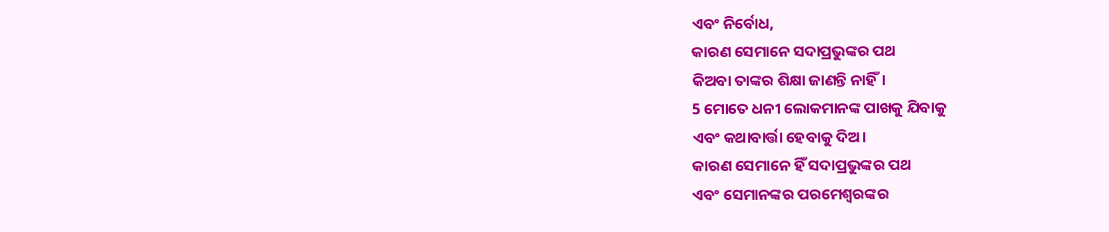ଏବଂ ନିର୍ବୋଧ,
କାରଣ ସେମାନେ ସଦାପ୍ରଭୁଙ୍କର ପଥ
କିଅବା ତାଙ୍କର ଶିକ୍ଷା ଜାଣନ୍ତି ନାହିଁ।
5 ମୋତେ ଧନୀ ଲୋକମାନଙ୍କ ପାଖକୁ ଯିବାକୁ
ଏବଂ କଥାବାର୍ତ୍ତା ହେବାକୁ ଦିଅ।
କାରଣ ସେମାନେ ହିଁ ସଦାପ୍ରଭୁଙ୍କର ପଥ
ଏବଂ ସେମାନଙ୍କର ପରମେଶ୍ୱରଙ୍କର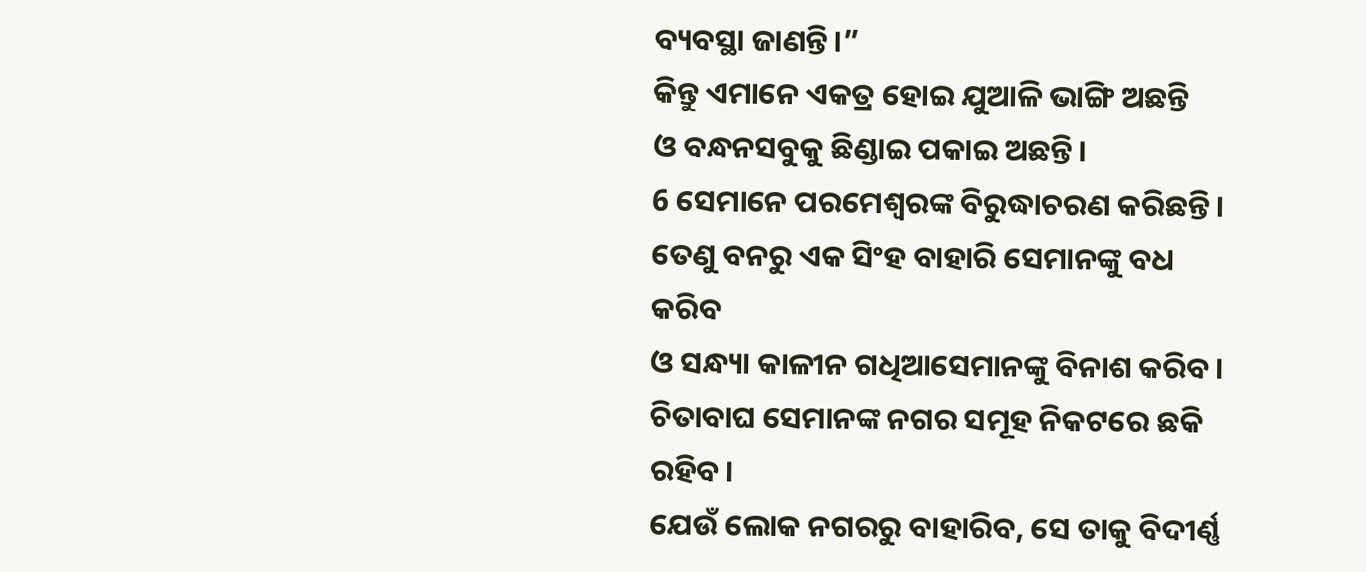ବ୍ୟବସ୍ଥା ଜାଣନ୍ତି।”
କିନ୍ତୁ ଏମାନେ ଏକତ୍ର ହୋଇ ଯୁଆଳି ଭାଙ୍ଗି ଅଛନ୍ତି
ଓ ବନ୍ଧନସବୁକୁ ଛିଣ୍ଡାଇ ପକାଇ ଅଛନ୍ତି।
6 ସେମାନେ ପରମେଶ୍ୱରଙ୍କ ବିରୁଦ୍ଧାଚରଣ କରିଛନ୍ତି।
ତେଣୁ ବନରୁ ଏକ ସିଂହ ବାହାରି ସେମାନଙ୍କୁ ବଧ କରିବ
ଓ ସନ୍ଧ୍ୟା କାଳୀନ ଗଧିଆସେମାନଙ୍କୁ ବିନାଶ କରିବ।
ଚିତାବାଘ ସେମାନଙ୍କ ନଗର ସମୂହ ନିକଟରେ ଛକି ରହିବ।
ଯେଉଁ ଲୋକ ନଗରରୁ ବାହାରିବ, ସେ ତାକୁ ବିଦୀର୍ଣ୍ଣ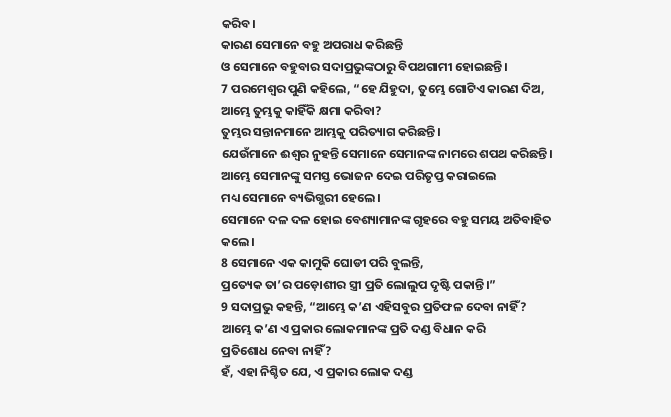କରିବ।
କାରଣ ସେମାନେ ବହୁ ଅପରାଧ କରିଛନ୍ତି
ଓ ସେମାନେ ବହୁବାର ସଦାପ୍ରଭୁଙ୍କଠାରୁ ବିପଥଗାମୀ ହୋଇଛନ୍ତି।
7 ପରମେଶ୍ୱର ପୁଣି କହିଲେ, “ହେ ଯିହୁଦା, ତୁମ୍ଭେ ଗୋଟିଏ କାରଣ ଦିଅ, ଆମ୍ଭେ ତୁମ୍ଭକୁ କାହିଁକି କ୍ଷମା କରିବା?
ତୁମ୍ଭର ସନ୍ତାନମାନେ ଆମ୍ଭକୁ ପରିତ୍ୟାଗ କରିଛନ୍ତି।
ଯେଉଁମାନେ ଈଶ୍ୱର ନୁହନ୍ତି ସେମାନେ ସେମାନଙ୍କ ନାମରେ ଶପଥ କରିଛନ୍ତି।
ଆମ୍ଭେ ସେମାନଙ୍କୁ ସମସ୍ତ ଭୋଜନ ଦେଇ ପରିତୃପ୍ତ କରାଇଲେ
ମଧ୍ୟ ସେମାନେ ବ୍ୟଭିଗ୍ଭରୀ ହେଲେ।
ସେମାନେ ଦଳ ଦଳ ହୋଇ ବେଶ୍ୟାମାନଙ୍କ ଗୃହରେ ବହୁ ସମୟ ଅତିବାହିତ କଲେ।
8 ସେମାନେ ଏକ କାମୁକି ଘୋଡୀ ପରି ବୁଲନ୍ତି,
ପ୍ରତ୍ୟେକ ତା’ର ପଡ଼ୋଶୀର ସ୍ତ୍ରୀ ପ୍ରତି ଲୋଲୁପ ଦୃଷ୍ଟି ପକାନ୍ତି।”
9 ସଦାପ୍ରଭୁ କହନ୍ତି, “ଆମ୍ଭେ କ’ଣ ଏହିସବୁର ପ୍ରତିଫଳ ଦେବା ନାହିଁ?
ଆମ୍ଭେ କ’ଣ ଏ ପ୍ରକାର ଲୋକମାନଙ୍କ ପ୍ରତି ଦଣ୍ଡ ବିଧାନ କରି
ପ୍ରତିଶୋଧ ନେବା ନାହିଁ?
ହଁ, ଏହା ନିଶ୍ଚିତ ଯେ, ଏ ପ୍ରକାର ଲୋକ ଦଣ୍ଡ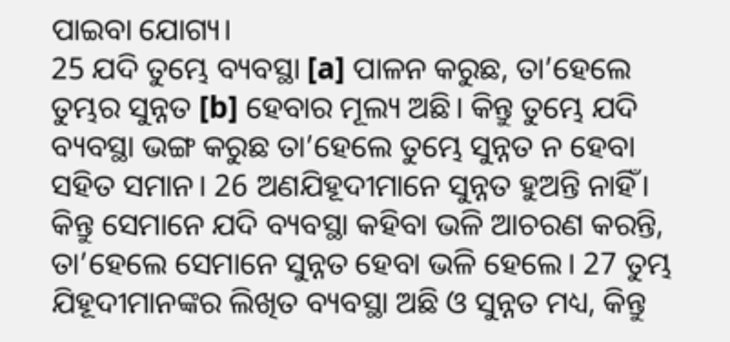ପାଇବା ଯୋଗ୍ୟ।
25 ଯଦି ତୁମ୍ଭେ ବ୍ୟବସ୍ଥା [a] ପାଳନ କରୁଛ, ତା’ହେଲେ ତୁମ୍ଭର ସୁନ୍ନତ [b] ହେବାର ମୂଲ୍ୟ ଅଛି। କିନ୍ତୁ ତୁମ୍ଭେ ଯଦି ବ୍ୟବସ୍ଥା ଭଙ୍ଗ କରୁଛ ତା’ହେଲେ ତୁମ୍ଭେ ସୁନ୍ନତ ନ ହେବା ସହିତ ସମାନ। 26 ଅଣଯିହୂଦୀମାନେ ସୁନ୍ନତ ହୁଅନ୍ତି ନାହିଁ। କିନ୍ତୁ ସେମାନେ ଯଦି ବ୍ୟବସ୍ଥା କହିବା ଭଳି ଆଚରଣ କରନ୍ତି, ତା’ହେଲେ ସେମାନେ ସୁନ୍ନତ ହେବା ଭଳି ହେଲେ। 27 ତୁମ୍ଭ ଯିହୂଦୀମାନଙ୍କର ଲିଖିତ ବ୍ୟବସ୍ଥା ଅଛି ଓ ସୁନ୍ନତ ମଧ୍ୟ, କିନ୍ତୁ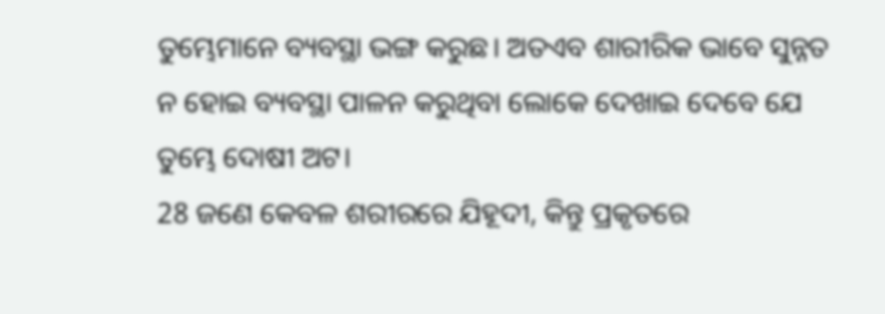ତୁମ୍ଭେମାନେ ବ୍ୟବସ୍ଥା ଭଙ୍ଗ କରୁଛ। ଅତଏବ ଶାରୀରିକ ଭାବେ ସୁନ୍ନତ ନ ହୋଇ ବ୍ୟବସ୍ଥା ପାଳନ କରୁଥିବା ଲୋକେ ଦେଖାଇ ଦେବେ ଯେ ତୁମ୍ଭେ ଦୋଷୀ ଅଟ।
28 ଜଣେ କେବଳ ଶରୀରରେ ଯିହୂଦୀ, କିନ୍ତୁ ପ୍ରକୃତରେ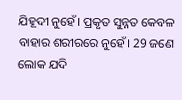ଯିହୂଦୀ ନୁହେଁ। ପ୍ରକୃତ ସୁନ୍ନତ କେବଳ ବାହାର ଶରୀରରେ ନୁହେଁ। 29 ଜଣେ ଲୋକ ଯଦି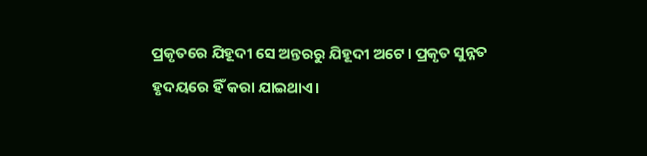ପ୍ରକୃତରେ ଯିହୂଦୀ ସେ ଅନ୍ତରରୁ ଯିହୂଦୀ ଅଟେ। ପ୍ରକୃତ ସୁନ୍ନତ ହୃଦୟରେ ହିଁ କରା ଯାଇଥାଏ।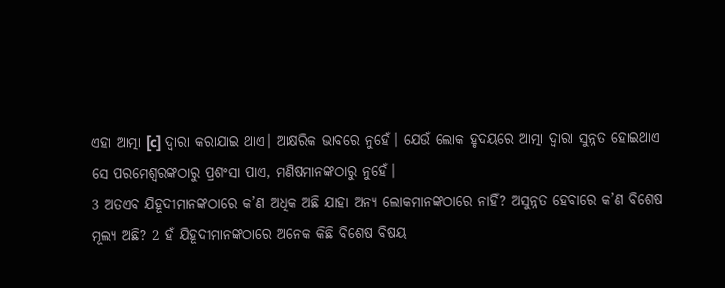ଏହା ଆତ୍ମା [c] ଦ୍ୱାରା କରାଯାଇ ଥାଏ। ଆକ୍ଷରିକ ଭାବରେ ନୁହେଁ। ଯେଉଁ ଲୋକ ହୃଦୟରେ ଆତ୍ମା ଦ୍ୱାରା ସୁନ୍ନତ ହୋଇଥାଏ ସେ ପରମେଶ୍ୱରଙ୍କଠାରୁ ପ୍ରଶଂସା ପାଏ, ମଣିଷମାନଙ୍କଠାରୁ ନୁହେଁ।
3 ଅତଏବ ଯିହୂଦୀମାନଙ୍କଠାରେ କ’ଣ ଅଧିକ ଅଛି ଯାହା ଅନ୍ୟ ଲୋକମାନଙ୍କଠାରେ ନାହିଁ? ଅସୁନ୍ନତ ହେବାରେ କ’ଣ ବିଶେଷ ମୂଲ୍ୟ ଅଛି? 2 ହଁ ଯିହୂଦୀମାନଙ୍କଠାରେ ଅନେକ କିଛି ବିଶେଷ ବିଷୟ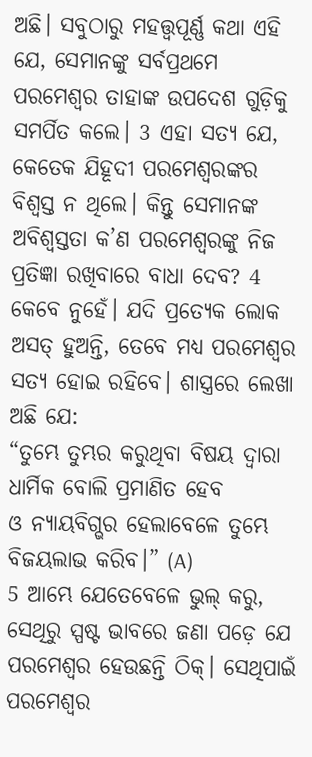ଅଛି। ସବୁଠାରୁ ମହତ୍ତ୍ୱପୂର୍ଣ୍ଣ କଥା ଏହି ଯେ, ସେମାନଙ୍କୁ ସର୍ବପ୍ରଥମେ ପରମେଶ୍ୱର ତାହାଙ୍କ ଉପଦେଶ ଗୁଡ଼ିକୁ ସମର୍ପିତ କଲେ। 3 ଏହା ସତ୍ୟ ଯେ, କେତେକ ଯିହୂଦୀ ପରମେଶ୍ୱରଙ୍କର ବିଶ୍ୱସ୍ତ ନ ଥିଲେ। କିନ୍ତୁ ସେମାନଙ୍କ ଅବିଶ୍ୱସ୍ତତା କ’ଣ ପରମେଶ୍ୱରଙ୍କୁ ନିଜ ପ୍ରତିଜ୍ଞା ରଖିବାରେ ବାଧା ଦେବ? 4 କେବେ ନୁହେଁ। ଯଦି ପ୍ରତ୍ୟେକ ଲୋକ ଅସତ୍ ହୁଅନ୍ତି, ତେବେ ମଧ୍ୟ ପରମେଶ୍ୱର ସତ୍ୟ ହୋଇ ରହିବେ। ଶାସ୍ତ୍ରରେ ଲେଖା ଅଛି ଯେ:
“ତୁମ୍ଭେ ତୁମ୍ଭର କରୁଥିବା ବିଷୟ ଦ୍ୱାରା ଧାର୍ମିକ ବୋଲି ପ୍ରମାଣିତ ହେବ
ଓ ନ୍ୟାୟବିଗ୍ଭର ହେଲାବେଳେ ତୁମ୍ଭେ ବିଜୟଲାଭ କରିବ।” (A)
5 ଆମ୍ଭେ ଯେତେବେଳେ ଭୁଲ୍ କରୁ, ସେଥିରୁ ସ୍ପଷ୍ଟ ଭାବରେ ଜଣା ପଡ଼େ ଯେ ପରମେଶ୍ୱର ହେଉଛନ୍ତି ଠିକ୍। ସେଥିପାଇଁ ପରମେଶ୍ୱର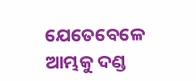ଯେତେବେଳେ ଆମ୍ଭକୁ ଦଣ୍ଡ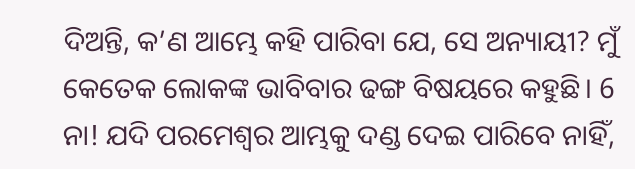ଦିଅନ୍ତି, କ’ଣ ଆମ୍ଭେ କହି ପାରିବା ଯେ, ସେ ଅନ୍ୟାୟୀ? ମୁଁ କେତେକ ଲୋକଙ୍କ ଭାବିବାର ଢଙ୍ଗ ବିଷୟରେ କହୁଛି। 6 ନା! ଯଦି ପରମେଶ୍ୱର ଆମ୍ଭକୁ ଦଣ୍ଡ ଦେଇ ପାରିବେ ନାହିଁ,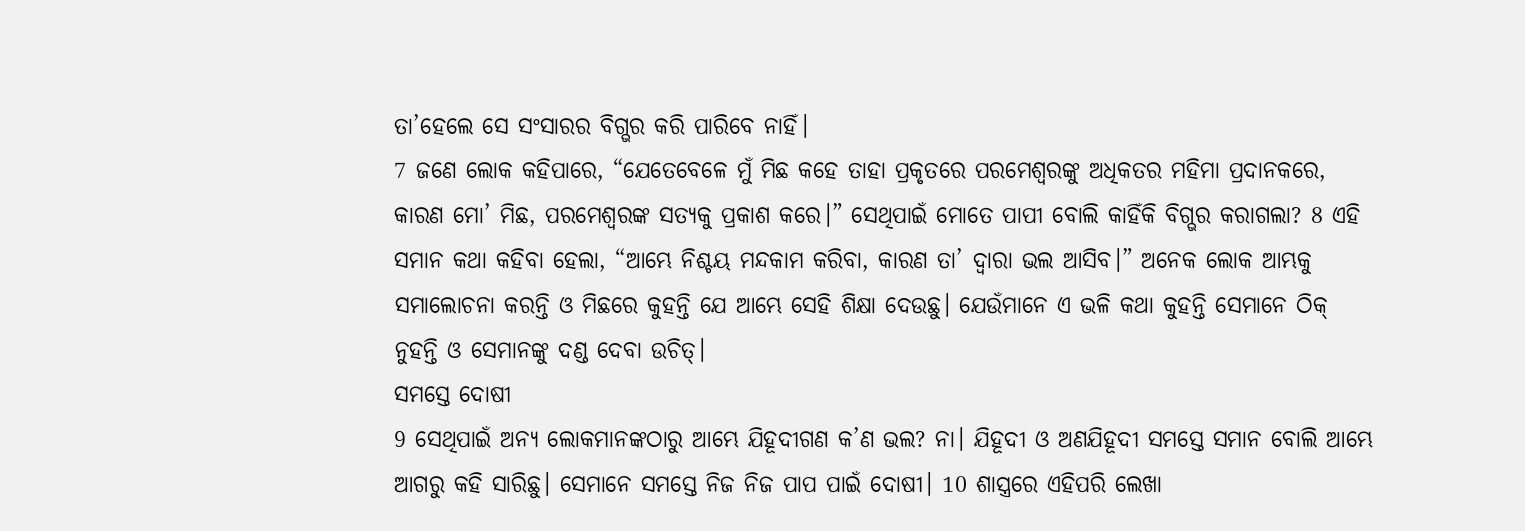ତା’ହେଲେ ସେ ସଂସାରର ବିଗ୍ଭର କରି ପାରିବେ ନାହିଁ।
7 ଜଣେ ଲୋକ କହିପାରେ, “ଯେତେବେଳେ ମୁଁ ମିଛ କହେ ତାହା ପ୍ରକୃତରେ ପରମେଶ୍ୱରଙ୍କୁ ଅଧିକତର ମହିମା ପ୍ରଦାନକରେ, କାରଣ ମୋ’ ମିଛ, ପରମେଶ୍ୱରଙ୍କ ସତ୍ୟକୁ ପ୍ରକାଶ କରେ।” ସେଥିପାଇଁ ମୋତେ ପାପୀ ବୋଲି କାହିଁକି ବିଗ୍ଭର କରାଗଲା? 8 ଏହି ସମାନ କଥା କହିବା ହେଲା, “ଆମ୍ଭେ ନିଶ୍ଚୟ ମନ୍ଦକାମ କରିବା, କାରଣ ତା’ ଦ୍ୱାରା ଭଲ ଆସିବ।” ଅନେକ ଲୋକ ଆମ୍ଭକୁ ସମାଲୋଚନା କରନ୍ତି ଓ ମିଛରେ କୁହନ୍ତି ଯେ ଆମ୍ଭେ ସେହି ଶିକ୍ଷା ଦେଉଛୁ। ଯେଉଁମାନେ ଏ ଭଳି କଥା କୁହନ୍ତି ସେମାନେ ଠିକ୍ ନୁହନ୍ତି ଓ ସେମାନଙ୍କୁ ଦଣ୍ଡ ଦେବା ଉଚିତ୍।
ସମସ୍ତେ ଦୋଷୀ
9 ସେଥିପାଇଁ ଅନ୍ୟ ଲୋକମାନଙ୍କଠାରୁ ଆମ୍ଭେ ଯିହୂଦୀଗଣ କ’ଣ ଭଲ? ନା। ଯିହୂଦୀ ଓ ଅଣଯିହୂଦୀ ସମସ୍ତେ ସମାନ ବୋଲି ଆମ୍ଭେ ଆଗରୁ କହି ସାରିଛୁ। ସେମାନେ ସମସ୍ତେ ନିଜ ନିଜ ପାପ ପାଇଁ ଦୋଷୀ। 10 ଶାସ୍ତ୍ରରେ ଏହିପରି ଲେଖା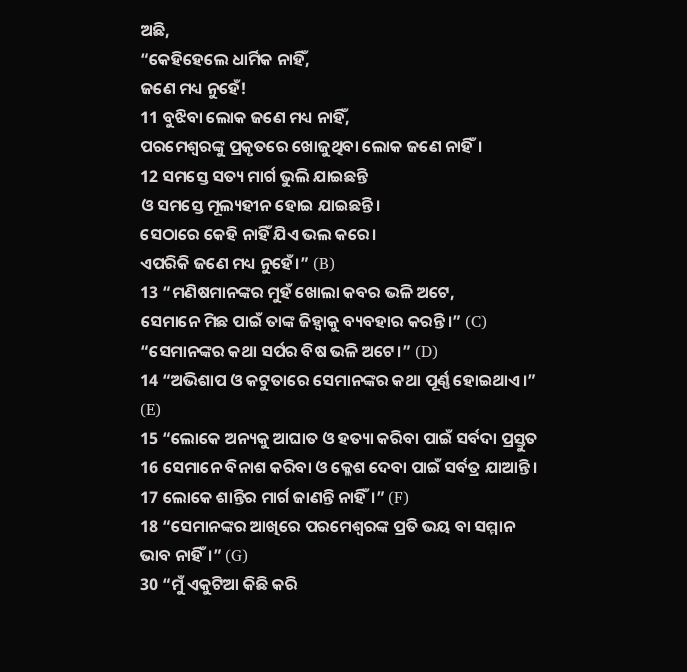ଅଛି,
“କେହିହେଲେ ଧାର୍ମିକ ନାହିଁ,
ଜଣେ ମଧ୍ୟ ନୁହେଁ!
11 ବୁଝିବା ଲୋକ ଜଣେ ମଧ୍ୟ ନାହିଁ,
ପରମେଶ୍ୱରଙ୍କୁ ପ୍ରକୃତରେ ଖୋଜୁଥିବା ଲୋକ ଜଣେ ନାହିଁ।
12 ସମସ୍ତେ ସତ୍ୟ ମାର୍ଗ ଭୁଲି ଯାଇଛନ୍ତି
ଓ ସମସ୍ତେ ମୂଲ୍ୟହୀନ ହୋଇ ଯାଇଛନ୍ତି।
ସେଠାରେ କେହି ନାହିଁ ଯିଏ ଭଲ କରେ।
ଏପରିକି ଜଣେ ମଧ୍ୟ ନୁହେଁ।” (B)
13 “ମଣିଷମାନଙ୍କର ମୁହଁ ଖୋଲା କବର ଭଳି ଅଟେ,
ସେମାନେ ମିଛ ପାଇଁ ତାଙ୍କ ଜିହ୍ୱାକୁ ବ୍ୟବହାର କରନ୍ତି।” (C)
“ସେମାନଙ୍କର କଥା ସର୍ପର ବିଷ ଭଳି ଅଟେ।” (D)
14 “ଅଭିଶାପ ଓ କଟୁତାରେ ସେମାନଙ୍କର କଥା ପୂର୍ଣ୍ଣ ହୋଇଥାଏ।” (E)
15 “ଲୋକେ ଅନ୍ୟକୁ ଆଘାତ ଓ ହତ୍ୟା କରିବା ପାଇଁ ସର୍ବଦା ପ୍ରସ୍ତୁତ
16 ସେମାନେ ବିନାଶ କରିବା ଓ କ୍ଳେଶ ଦେବା ପାଇଁ ସର୍ବତ୍ର ଯାଆନ୍ତି।
17 ଲୋକେ ଶାନ୍ତିର ମାର୍ଗ ଜାଣନ୍ତି ନାହିଁ।” (F)
18 “ସେମାନଙ୍କର ଆଖିରେ ପରମେଶ୍ୱରଙ୍କ ପ୍ରତି ଭୟ ବା ସମ୍ମାନ ଭାବ ନାହିଁ।” (G)
30 “ମୁଁ ଏକୁଟିଆ କିଛି କରି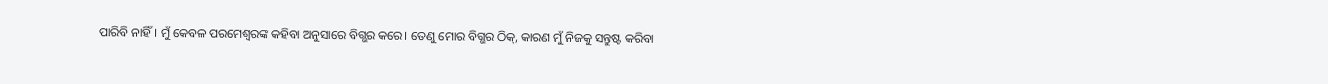ପାରିବି ନାହିଁ। ମୁଁ କେବଳ ପରମେଶ୍ୱରଙ୍କ କହିବା ଅନୁସାରେ ବିଗ୍ଭର କରେ। ତେଣୁ ମୋର ବିଗ୍ଭର ଠିକ୍, କାରଣ ମୁଁ ନିଜକୁ ସନ୍ତୁଷ୍ଟ କରିବା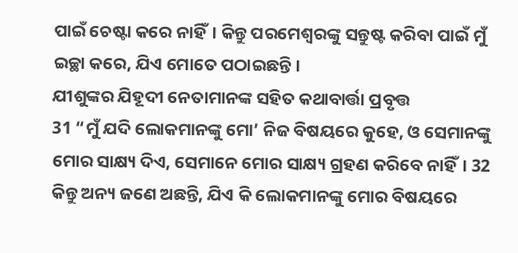ପାଇଁ ଚେଷ୍ଟା କରେ ନାହିଁ। କିନ୍ତୁ ପରମେଶ୍ୱରଙ୍କୁ ସନ୍ତୁଷ୍ଟ କରିବା ପାଇଁ ମୁଁ ଇଚ୍ଛା କରେ, ଯିଏ ମୋତେ ପଠାଇଛନ୍ତି।
ଯୀଶୁଙ୍କର ଯିହୂଦୀ ନେତାମାନଙ୍କ ସହିତ କଥାବାର୍ତ୍ତା ପ୍ରବୃତ୍ତ
31 “ମୁଁ ଯଦି ଲୋକମାନଙ୍କୁ ମୋ’ ନିଜ ବିଷୟରେ କୁହେ, ଓ ସେମାନଙ୍କୁ ମୋର ସାକ୍ଷ୍ୟ ଦିଏ, ସେମାନେ ମୋର ସାକ୍ଷ୍ୟ ଗ୍ରହଣ କରିବେ ନାହିଁ। 32 କିନ୍ତୁ ଅନ୍ୟ ଜଣେ ଅଛନ୍ତି, ଯିଏ କି ଲୋକମାନଙ୍କୁ ମୋର ବିଷୟରେ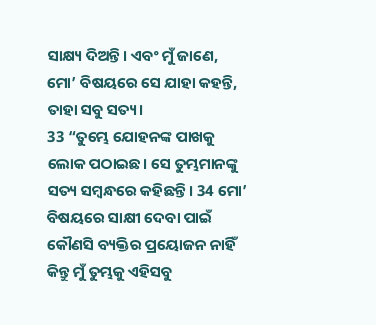ସାକ୍ଷ୍ୟ ଦିଅନ୍ତି। ଏବଂ ମୁଁ ଜାଣେ, ମୋ’ ବିଷୟରେ ସେ ଯାହା କହନ୍ତି, ତାହା ସବୁ ସତ୍ୟ।
33 “ତୁମ୍ଭେ ଯୋହନଙ୍କ ପାଖକୁ ଲୋକ ପଠାଇଛ। ସେ ତୁମ୍ଭମାନଙ୍କୁ ସତ୍ୟ ସମ୍ବନ୍ଧରେ କହିଛନ୍ତି। 34 ମୋ’ ବିଷୟରେ ସାକ୍ଷୀ ଦେବା ପାଇଁ କୌଣସି ବ୍ୟକ୍ତିର ପ୍ରୟୋଜନ ନାହିଁ କିନ୍ତୁ ମୁଁ ତୁମ୍ଭକୁ ଏହିସବୁ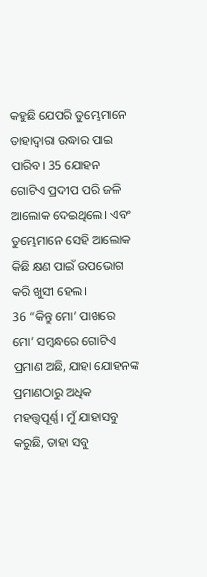କହୁଛି ଯେପରି ତୁମ୍ଭେମାନେ ତାହାଦ୍ୱାରା ଉଦ୍ଧାର ପାଇ ପାରିବ। 35 ଯୋହନ ଗୋଟିଏ ପ୍ରଦୀପ ପରି ଜଳି ଆଲୋକ ଦେଇଥିଲେ। ଏବଂ ତୁମ୍ଭେମାନେ ସେହି ଆଲୋକ କିଛି କ୍ଷଣ ପାଇଁ ଉପଭୋଗ କରି ଖୁସୀ ହେଲ।
36 “କିନ୍ତୁ ମୋ’ ପାଖରେ ମୋ’ ସମ୍ବନ୍ଧରେ ଗୋଟିଏ ପ୍ରମାଣ ଅଛି, ଯାହା ଯୋହନଙ୍କ ପ୍ରମାଣଠାରୁ ଅଧିକ ମହତ୍ତ୍ୱପୂର୍ଣ୍ଣ। ମୁଁ ଯାହାସବୁ କରୁଛି, ତାହା ସବୁ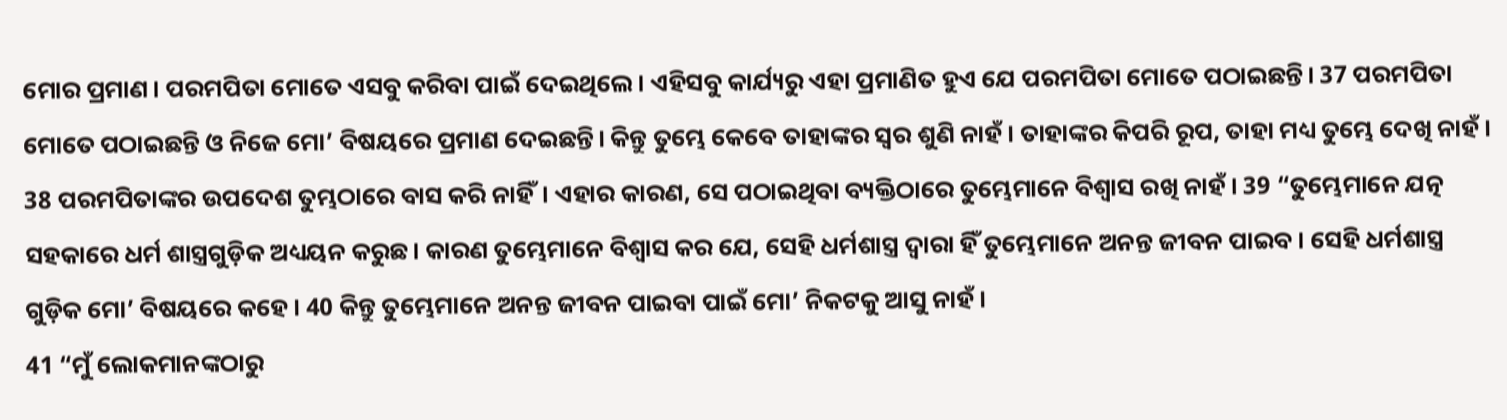ମୋର ପ୍ରମାଣ। ପରମପିତା ମୋତେ ଏସବୁ କରିବା ପାଇଁ ଦେଇଥିଲେ। ଏହିସବୁ କାର୍ଯ୍ୟରୁ ଏହା ପ୍ରମାଣିତ ହୁଏ ଯେ ପରମପିତା ମୋତେ ପଠାଇଛନ୍ତି। 37 ପରମପିତା ମୋତେ ପଠାଇଛନ୍ତି ଓ ନିଜେ ମୋ’ ବିଷୟରେ ପ୍ରମାଣ ଦେଇଛନ୍ତି। କିନ୍ତୁ ତୁମ୍ଭେ କେବେ ତାହାଙ୍କର ସ୍ୱର ଶୁଣି ନାହଁ। ତାହାଙ୍କର କିପରି ରୂପ, ତାହା ମଧ୍ୟ ତୁମ୍ଭେ ଦେଖି ନାହଁ। 38 ପରମପିତାଙ୍କର ଉପଦେଶ ତୁମ୍ଭଠାରେ ବାସ କରି ନାହିଁ। ଏହାର କାରଣ, ସେ ପଠାଇଥିବା ବ୍ୟକ୍ତିଠାରେ ତୁମ୍ଭେମାନେ ବିଶ୍ୱାସ ରଖି ନାହଁ। 39 “ତୁମ୍ଭେମାନେ ଯତ୍ନ ସହକାରେ ଧର୍ମ ଶାସ୍ତ୍ରଗୁଡ଼ିକ ଅଧ୍ୟୟନ କରୁଛ। କାରଣ ତୁମ୍ଭେମାନେ ବିଶ୍ୱାସ କର ଯେ, ସେହି ଧର୍ମଶାସ୍ତ୍ର ଦ୍ୱାରା ହିଁ ତୁମ୍ଭେମାନେ ଅନନ୍ତ ଜୀବନ ପାଇବ। ସେହି ଧର୍ମଶାସ୍ତ୍ର ଗୁଡ଼ିକ ମୋ’ ବିଷୟରେ କହେ। 40 କିନ୍ତୁ ତୁମ୍ଭେମାନେ ଅନନ୍ତ ଜୀବନ ପାଇବା ପାଇଁ ମୋ’ ନିକଟକୁ ଆସୁ ନାହଁ।
41 “ମୁଁ ଲୋକମାନଙ୍କଠାରୁ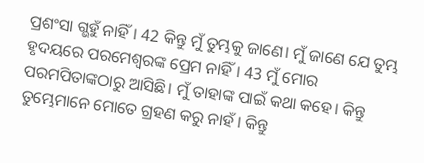ପ୍ରଶଂସା ଗ୍ଭହୁଁ ନାହିଁ। 42 କିନ୍ତୁ ମୁଁ ତୁମ୍ଭକୁ ଜାଣେ। ମୁଁ ଜାଣେ ଯେ ତୁମ୍ଭ ହୃଦୟରେ ପରମେଶ୍ୱରଙ୍କ ପ୍ରେମ ନାହିଁ। 43 ମୁଁ ମୋର ପରମପିତାଙ୍କଠାରୁ ଆସିଛି। ମୁଁ ତାହାଙ୍କ ପାଇଁ କଥା କହେ। କିନ୍ତୁ ତୁମ୍ଭେମାନେ ମୋତେ ଗ୍ରହଣ କରୁ ନାହଁ। କିନ୍ତୁ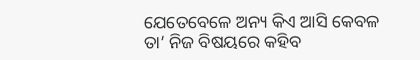ଯେତେବେଳେ ଅନ୍ୟ କିଏ ଆସି କେବଳ ତା’ ନିଜ ବିଷୟରେ କହିବ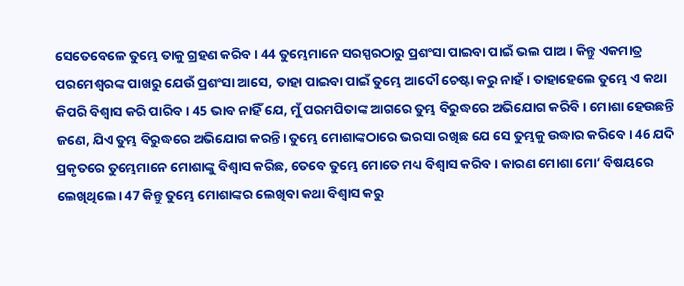ସେତେବେଳେ ତୁମ୍ଭେ ତାକୁ ଗ୍ରହଣ କରିବ। 44 ତୁମ୍ଭେମାନେ ସରସ୍ପରଠାରୁ ପ୍ରଶଂସା ପାଇବା ପାଇଁ ଭଲ ପାଅ। କିନ୍ତୁ ଏକମାତ୍ର ପରମେଶ୍ୱରଙ୍କ ପାଖରୁ ଯେଉଁ ପ୍ରଶଂସା ଆସେ, ତାହା ପାଇବା ପାଇଁ ତୁମ୍ଭେ ଆଦୌ ଚେଷ୍ଟା କରୁ ନାହଁ। ତାହାହେଲେ ତୁମ୍ଭେ ଏ କଥା କିପରି ବିଶ୍ୱାସ କରି ପାରିବ। 45 ଭାବ ନାହିଁ ଯେ, ମୁଁ ପରମପିତାଙ୍କ ଆଗରେ ତୁମ୍ଭ ବିରୁଦ୍ଧରେ ଅଭିଯୋଗ କରିବି। ମୋଶା ହେଉଛନ୍ତି ଜଣେ, ଯିଏ ତୁମ୍ଭ ବିରୁଦ୍ଧରେ ଅଭିଯୋଗ କରନ୍ତି। ତୁମ୍ଭେ ମୋଶାଙ୍କଠାରେ ଭରସା ରଖିଛ ଯେ ସେ ତୁମ୍ଭକୁ ଉଦ୍ଧାର କରିବେ। 46 ଯଦି ପ୍ରକୃତରେ ତୁମ୍ଭେମାନେ ମୋଶାଙ୍କୁ ବିଶ୍ୱାସ କରିଛ, ତେବେ ତୁମ୍ଭେ ମୋତେ ମଧ୍ୟ ବିଶ୍ୱାସ କରିବ। କାରଣ ମୋଶା ମୋ’ ବିଷୟରେ ଲେଖିଥିଲେ। 47 କିନ୍ତୁ ତୁମ୍ଭେ ମୋଶାଙ୍କର ଲେଖିବା କଥା ବିଶ୍ୱାସ କରୁ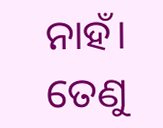ନାହଁ। ତେଣୁ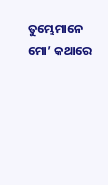ତୁମ୍ଭେମାନେ ମୋ’ କଥାରେ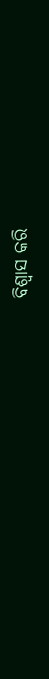ବିଶ୍ୱାସ କରି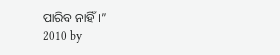ପାରିବ ନାହିଁ।”
2010 by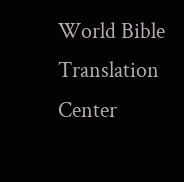World Bible Translation Center